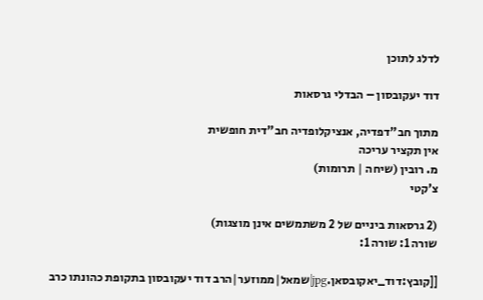לדלג לתוכן

דוד יעקובסון – הבדלי גרסאות

מתוך חב"דפדיה, אנציקלופדיה חב"דית חופשית
אין תקציר עריכה
מ. רובין (שיחה | תרומות)
צ'קטי

(2 גרסאות ביניים של 2 משתמשים אינן מוצגות)
שורה 1: שורה 1:

[[קובץ:דוד_יאקובסאן.jpg|שמאל|ממוזער|הרב דוד יעקובסון בתקופת כהונתו כרב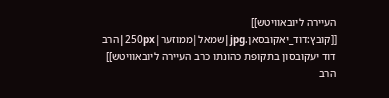העיירה ליובאוויטש]]
[[קובץ:דוד_יאקובסאן.jpg|שמאל|ממוזער|250px|הרב דוד יעקובסון בתקופת כהונתו כרב העיירה ליובאוויטש]]
הרב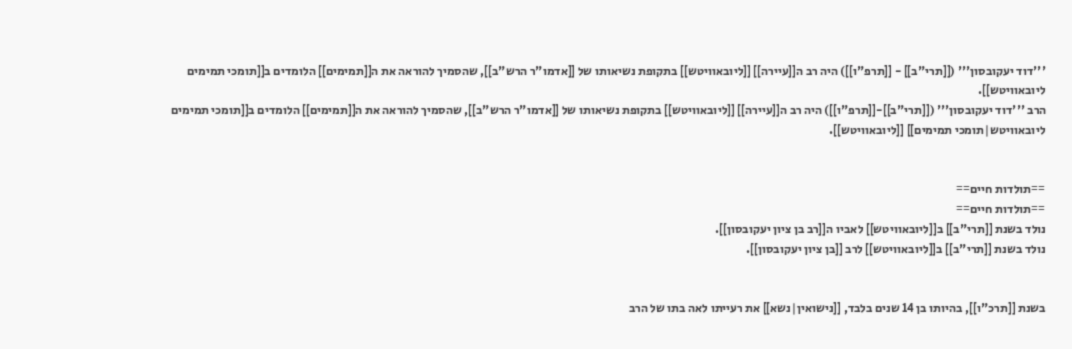'''דוד יעקובסון''' ([[תרי"ב]] - [[תרפ"ו]]) היה רב ה[[עיירה]] [[ליובאוויטש]] בתקופת נשיאותו של [[אדמו"ר הרש"ב]], שהסמיך להוראה את ה[[תמימים]] הלומדים ב[[תומכי תמימים ליובאוויטש]].
הרב '''דוד יעקובסון''' ([[תרי"ב]]-[[תרפ"ו]]) היה רב ה[[עיירה]] [[ליובאוויטש]] בתקופת נשיאותו של [[אדמו"ר הרש"ב]], שהסמיך להוראה את ה[[תמימים]] הלומדים ב[[תומכי תמימים ליובאוויטש|תומכי תמימים]] [[ליובאוויטש]].


==תולדות חיים==
==תולדות חיים==
נולד בשנת [[תרי"ב]] ב[[ליובאוויטש]] לאביו ה[[רב בן ציון יעקובסון]].
נולד בשנת [[תרי"ב]] ב[[ליובאוויטש]] לרב [[בן ציון יעקובסון]].


בשנת [[תרכ"ו]], בהיותו בן 14 שנים בלבד, [[נישואין|נשא]] את רעייתו לאה בתו של הרב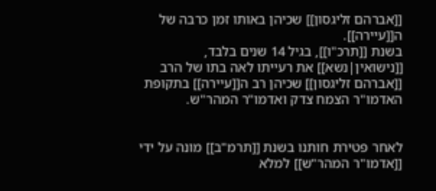[[אברהם זליגסון]] שכיהן באותו זמן כרבה של ה[[עיירה]].
בשנת [[תרכ"ו]], בגיל 14 שנים בלבד, [[נישואין|נשא]] את רעייתו לאה בתו של הרב [[אברהם זליגסון]] שכיהן רב ה[[עיירה]] בתקופת האדמו"ר הצמח צדק ואדמו"ר המהר"ש.


לאחר פטירת חותנו בשנת [[תרמ"ב]] מונה על ידי [[אדמו"ר המהר"ש]] למלא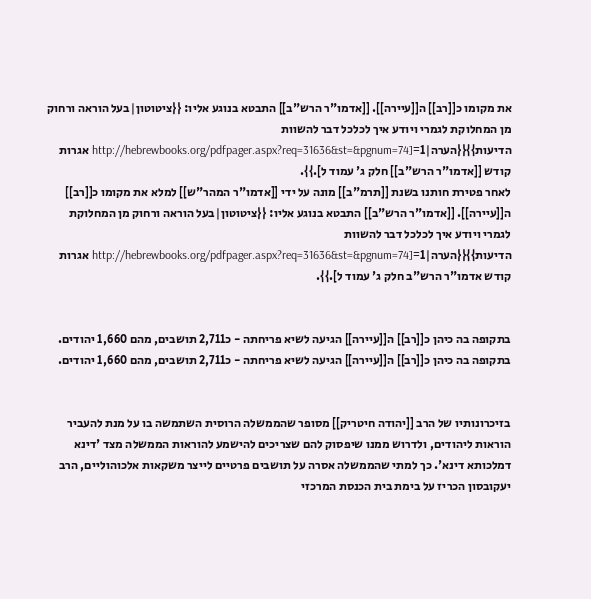את מקומו כ[[רב]] ה[[עיירה]]. [[אדמו"ר הרש"ב]] התבטא בנוגע אליו: {{ציטוטון|בעל הוראה ורחוק מן המחלוקת לגמרי ויודע איך לכלכל דבר להשוות הדיעות}}{{הערה|1=[http://hebrewbooks.org/pdfpager.aspx?req=31636&st=&pgnum=74 אגרות קודש [[אדמו"ר הרש"ב]] חלק ג' עמוד ל].}}.
לאחר פטירת חותנו בשנת [[תרמ"ב]] מונה על ידי [[אדמו"ר המהר"ש]] למלא את מקומו כ[[רב]] ה[[עיירה]]. [[אדמו"ר הרש"ב]] התבטא בנוגע אליו: {{ציטוטון|בעל הוראה ורחוק מן המחלוקת לגמרי ויודע איך לכלכל דבר להשוות הדיעות}}{{הערה|1=[http://hebrewbooks.org/pdfpager.aspx?req=31636&st=&pgnum=74 אגרות קודש אדמו"ר הרש"ב חלק ג' עמוד ל].}}.


בתקופה בה כיהן כ[[רב]] ה[[עיירה]] הגיעה לשיא פריחתה - כ2,711 תושבים, מהם 1,660 יהודים.
בתקופה בה כיהן כ[[רב]] ה[[עיירה]] הגיעה לשיא פריחתה - כ2,711 תושבים, מהם 1,660 יהודים.


בזיכרונותיו של הרב [[יהודה חיטריק]] מסופר שהממשלה הרוסית השתמשה בו על מנת להעביר הוראות ליהודים, ולדרוש ממנו שיפסוק להם שצריכים להישמע להוראות הממשלה מצד 'דינא דמלכותא דינא'. כך למתי שהממשלה אסרה על תושבים פרטיים לייצר משקאות אלכוהוליים, הרב יעקובסון הכריז על בימת בית הכנסת המרכזי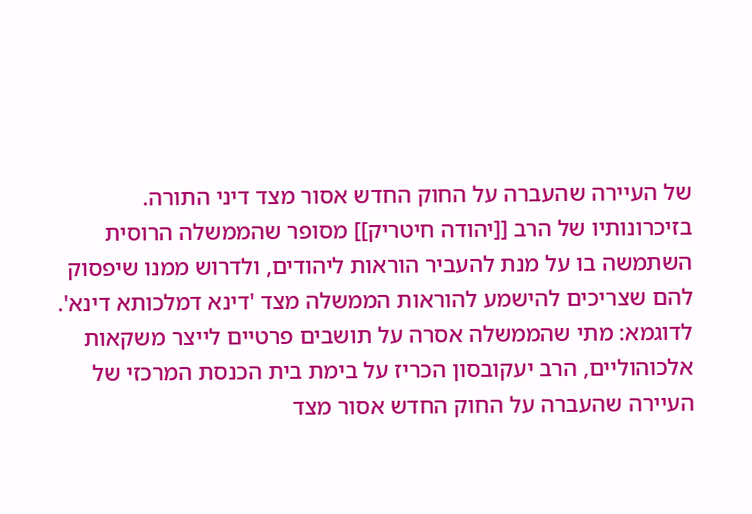של העיירה שהעברה על החוק החדש אסור מצד דיני התורה.
בזיכרונותיו של הרב [[יהודה חיטריק]] מסופר שהממשלה הרוסית השתמשה בו על מנת להעביר הוראות ליהודים, ולדרוש ממנו שיפסוק להם שצריכים להישמע להוראות הממשלה מצד 'דינא דמלכותא דינא'. לדוגמא: מתי שהממשלה אסרה על תושבים פרטיים לייצר משקאות אלכוהוליים, הרב יעקובסון הכריז על בימת בית הכנסת המרכזי של העיירה שהעברה על החוק החדש אסור מצד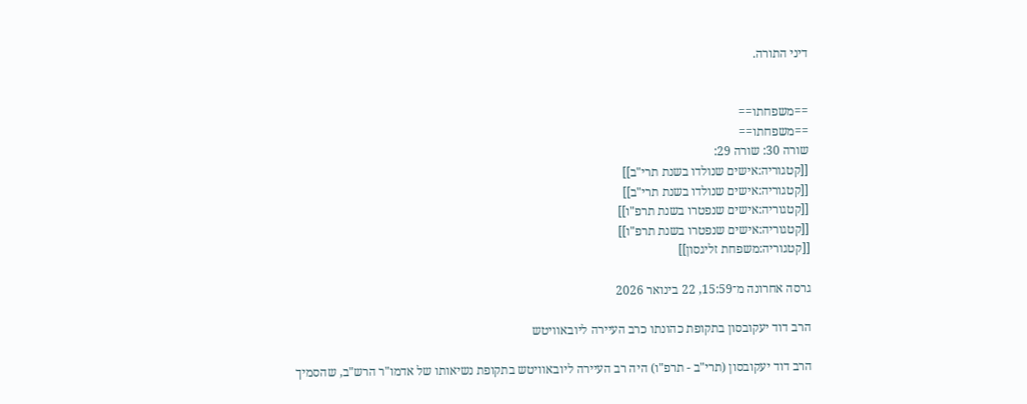דיני התורה.


==משפחתו==
==משפחתו==
שורה 30: שורה 29:
[[קטגוריה:אישים שנולדו בשנת תרי"ב]]
[[קטגוריה:אישים שנולדו בשנת תרי"ב]]
[[קטגוריה:אישים שנפטרו בשנת תרפ"ו]]
[[קטגוריה:אישים שנפטרו בשנת תרפ"ו]]
[[קטגוריה:משפחת זליגסון]]

גרסה אחרונה מ־15:59, 22 בינואר 2026

הרב דוד יעקובסון בתקופת כהונתו כרב העיירה ליובאוויטש

הרב דוד יעקובסון (תרי"ב - תרפ"ו) היה רב העיירה ליובאוויטש בתקופת נשיאותו של אדמו"ר הרש"ב, שהסמיך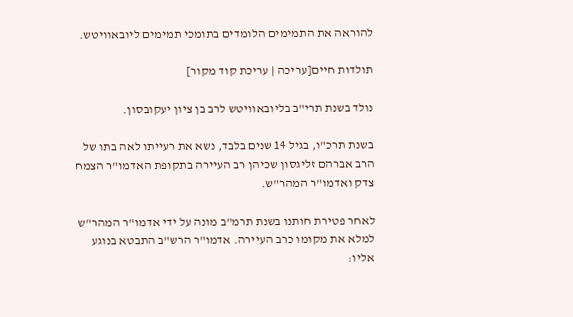להוראה את התמימים הלומדים בתומכי תמימים ליובאוויטש.

תולדות חיים[עריכה | עריכת קוד מקור]

נולד בשנת תרי"ב בליובאוויטש לרב בן ציון יעקובסון.

בשנת תרכ"ו, בגיל 14 שנים בלבד, נשא את רעייתו לאה בתו של הרב אברהם זליגסון שכיהן רב העיירה בתקופת האדמו"ר הצמח צדק ואדמו"ר המהר"ש.

לאחר פטירת חותנו בשנת תרמ"ב מונה על ידי אדמו"ר המהר"ש למלא את מקומו כרב העיירה. אדמו"ר הרש"ב התבטא בנוגע אליו: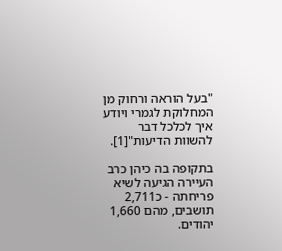"בעל הוראה ורחוק מן המחלוקת לגמרי ויודע איך לכלכל דבר להשוות הדיעות"[1].

בתקופה בה כיהן כרב העיירה הגיעה לשיא פריחתה - כ2,711 תושבים, מהם 1,660 יהודים.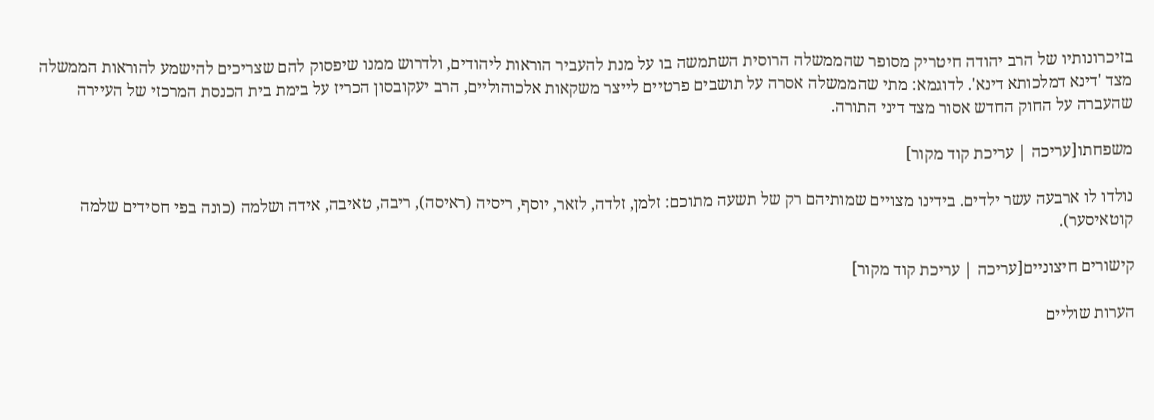בזיכרונותיו של הרב יהודה חיטריק מסופר שהממשלה הרוסית השתמשה בו על מנת להעביר הוראות ליהודים, ולדרוש ממנו שיפסוק להם שצריכים להישמע להוראות הממשלה מצד 'דינא דמלכותא דינא'. לדוגמא: מתי שהממשלה אסרה על תושבים פרטיים לייצר משקאות אלכוהוליים, הרב יעקובסון הכריז על בימת בית הכנסת המרכזי של העיירה שהעברה על החוק החדש אסור מצד דיני התורה.

משפחתו[עריכה | עריכת קוד מקור]

נולדו לו ארבעה עשר ילדים. בידינו מצויים שמותיהם רק של תשעה מתוכם: זלמן, זלדה, לזאר, יוסף, ריסיה (ראיסה), ריבה, טאיבה, אידה ושלמה (כונה בפי חסידים שלמה קוטאיסער).

קישורים חיצוניים[עריכה | עריכת קוד מקור]

הערות שוליים